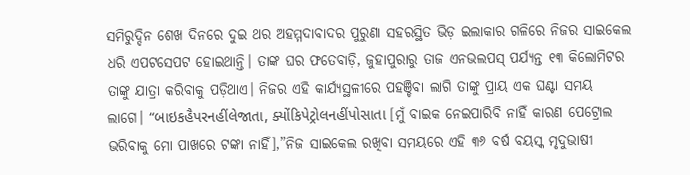ସମିରୁଦ୍ଦିନ ଶେଖ ଦିନରେ ଦୁଇ ଥର ଅହମ୍ମଦାବାଦର ପୁରୁଣା ସହରସ୍ଥିତ ଭିଡ଼ ଇଲାକାର ଗଳିରେ ନିଜର ସାଇକେଲ ଧରି ଏପଟସେପଟ ହୋଇଥାନ୍ତି। ତାଙ୍କ ଘର ଫତେବାଡ଼ି, ଜୁହାପୁରାରୁ ତାଜ ଏନଭଲପସ୍ ପର୍ଯ୍ୟନ୍ତ ୧୩ କିଲୋମିଟର ତାଙ୍କୁ ଯାତ୍ରା କରିବାକୁ ପଡ଼ିଥାଏ। ନିଜର ଏହି କାର୍ଯ୍ୟସ୍ଥଳୀରେ ପହଞ୍ଚିବା ଲାଗି ତାଙ୍କୁ ପ୍ରାୟ ଏକ ଘଣ୍ଟା ସମୟ ଲାଗେ। “બાઇકહૈપરનહીંલેજાતા, ક્યોંકિપેટ્રોલનહીંપોસાતા [ମୁଁ ବାଇକ ନେଇପାରିବି ନାହିଁ କାରଣ ପେଟ୍ରୋଲ ଭରିବାକୁ ମୋ ପାଖରେ ଟଙ୍କା ନାହିଁ],”ନିଜ ସାଇକେଲ ରଖିବା ସମୟରେ ଏହି ୩୬ ବର୍ଷ ବୟସ୍କ ମୃଦୁଭାଷୀ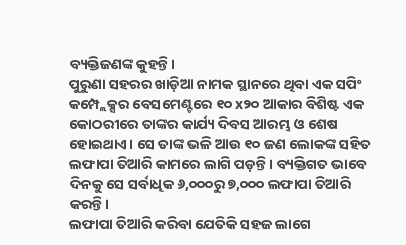ବ୍ୟକ୍ତିଜଣଙ୍କ କୁହନ୍ତି।
ପୁରୁଣା ସହରର ଖାଡ଼ିଆ ନାମକ ସ୍ଥାନରେ ଥିବା ଏକ ସପିଂ କମ୍ପ୍ଲେକ୍ସର ବେସମେଣ୍ଟରେ ୧୦ x୨୦ ଆକାର ବିଶିଷ୍ଟ ଏକ କୋଠରୀରେ ତାଙ୍କର କାର୍ଯ୍ୟ ଦିବସ ଆରମ୍ଭ ଓ ଶେଷ ହୋଇଥାଏ। ସେ ତାଙ୍କ ଭଳି ଆଉ ୧୦ ଜଣ ଲୋକଙ୍କ ସହିତ ଲଫାପା ତିଆରି କାମରେ ଲାଗି ପଡ଼ନ୍ତି। ବ୍ୟକ୍ତିଗତ ଭାବେ ଦିନକୁ ସେ ସର୍ବାଧିକ ୬,୦୦୦ରୁ ୭,୦୦୦ ଲଫାପା ତିଆରି କରନ୍ତି।
ଲଫାପା ତିଆରି କରିବା ଯେତିକି ସହଜ ଲାଗେ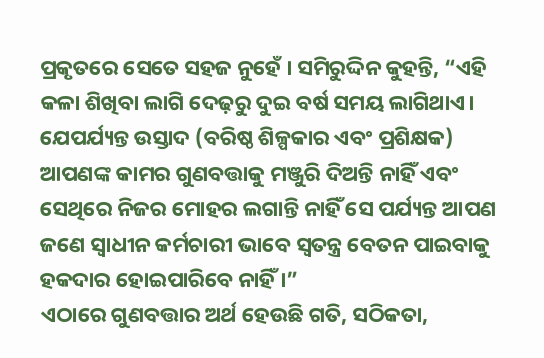ପ୍ରକୃତରେ ସେତେ ସହଜ ନୁହେଁ । ସମିରୁଦ୍ଦିନ କୁହନ୍ତି, “ଏହି କଳା ଶିଖିବା ଲାଗି ଦେଢ଼ରୁ ଦୁଇ ବର୍ଷ ସମୟ ଲାଗିଥାଏ। ଯେପର୍ଯ୍ୟନ୍ତ ଉସ୍ତାଦ (ବରିଷ୍ଠ ଶିଳ୍ପକାର ଏବଂ ପ୍ରଶିକ୍ଷକ) ଆପଣଙ୍କ କାମର ଗୁଣବତ୍ତାକୁ ମଞ୍ଜୁରି ଦିଅନ୍ତି ନାହିଁ ଏବଂ ସେଥିରେ ନିଜର ମୋହର ଲଗାନ୍ତି ନାହିଁ ସେ ପର୍ଯ୍ୟନ୍ତ ଆପଣ ଜଣେ ସ୍ୱାଧୀନ କର୍ମଚାରୀ ଭାବେ ସ୍ୱତନ୍ତ୍ର ବେତନ ପାଇବାକୁ ହକଦାର ହୋଇପାରିବେ ନାହିଁ ।”
ଏଠାରେ ଗୁଣବତ୍ତାର ଅର୍ଥ ହେଉଛି ଗତି, ସଠିକତା,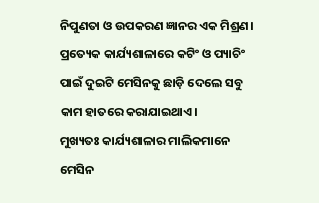ନିପୁଣତା ଓ ଉପକରଣ ଜ୍ଞାନର ଏକ ମିଶ୍ରଣ। ପ୍ରତ୍ୟେକ କାର୍ଯ୍ୟଶାଳାରେ କଟିଂ ଓ ପ୍ୟାଚିଂ ପାଇଁ ଦୁଇଟି ମେସିନକୁ ଛାଡ଼ି ଦେଲେ ସବୁ କାମ ହାତରେ କରାଯାଇଥାଏ।
ମୁଖ୍ୟତଃ କାର୍ଯ୍ୟଶାଳାର ମାଲିକମାନେ ମେସିନ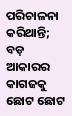ପରିଚାଳନା କରିଥାନ୍ତି; ବଡ଼ ଆକାରର କାଗଜକୁ ଛୋଟ ଛୋଟ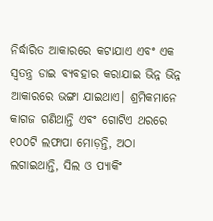ନିର୍ଦ୍ଧାରିତ ଆକାରରେ କଟାଯାଏ ଏବଂ ଏକ ସ୍ୱତନ୍ତ୍ର ଡାଇ ବ୍ୟବହାର କରାଯାଇ ଭିନ୍ନ ଭିନ୍ନ ଆକାରରେ ଭଙ୍ଗା ଯାଇଥାଏ। ଶ୍ରମିକମାନେ କାଗଜ ଗଣିଥାନ୍ତି ଏବଂ ଗୋଟିଏ ଥରରେ ୧୦୦ଟି ଲଫାପା ମୋଡ଼ନ୍ତି, ଅଠା ଲଗାଇଥାନ୍ତି, ସିଲ ଓ ପ୍ୟାକିଂ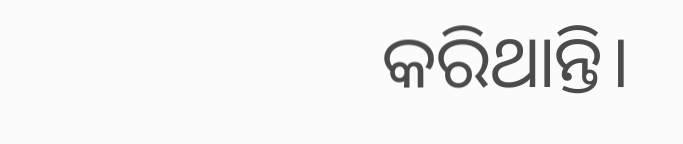କରିଥାନ୍ତି।